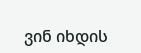ვინ იხდის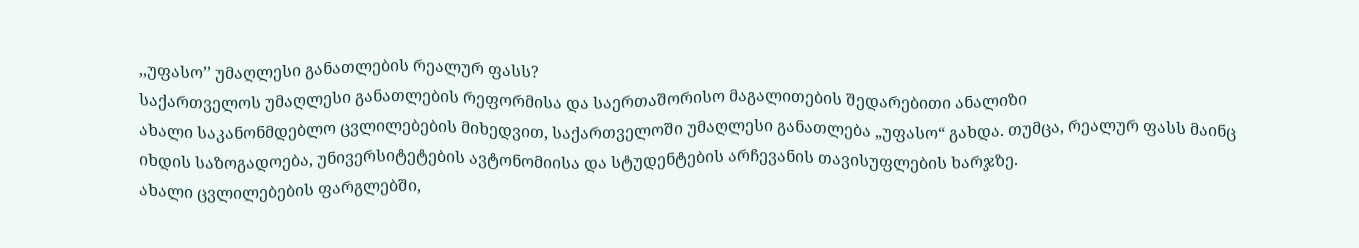,,უფასო’’ უმაღლესი განათლების რეალურ ფასს?
საქართველოს უმაღლესი განათლების რეფორმისა და საერთაშორისო მაგალითების შედარებითი ანალიზი
ახალი საკანონმდებლო ცვლილებების მიხედვით, საქართველოში უმაღლესი განათლება „უფასო“ გახდა. თუმცა, რეალურ ფასს მაინც იხდის საზოგადოება, უნივერსიტეტების ავტონომიისა და სტუდენტების არჩევანის თავისუფლების ხარჯზე.
ახალი ცვლილებების ფარგლებში,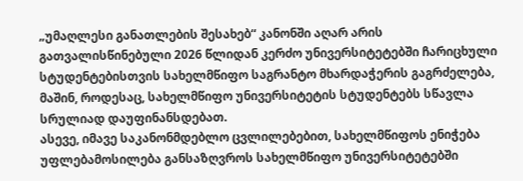„უმაღლესი განათლების შესახებ“ კანონში აღარ არის გათვალისწინებული 2026 წლიდან კერძო უნივერსიტეტებში ჩარიცხული სტუდენტებისთვის სახელმწიფო საგრანტო მხარდაჭერის გაგრძელება, მაშინ, როდესაც, სახელმწიფო უნივერსიტეტის სტუდენტებს სწავლა სრულიად დაუფინანსდებათ.
ასევე, იმავე საკანონმდებლო ცვლილებებით, სახელმწიფოს ენიჭება უფლებამოსილება განსაზღვროს სახელმწიფო უნივერსიტეტებში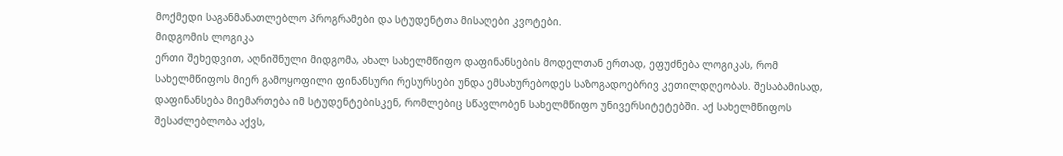მოქმედი საგანმანათლებლო პროგრამები და სტუდენტთა მისაღები კვოტები.
მიდგომის ლოგიკა
ერთი შეხედვით, აღნიშნული მიდგომა, ახალ სახელმწიფო დაფინანსების მოდელთან ერთად, ეფუძნება ლოგიკას, რომ სახელმწიფოს მიერ გამოყოფილი ფინანსური რესურსები უნდა ემსახურებოდეს საზოგადოებრივ კეთილდღეობას. შესაბამისად, დაფინანსება მიემართება იმ სტუდენტებისკენ, რომლებიც სწავლობენ სახელმწიფო უნივერსიტეტებში. აქ სახელმწიფოს შესაძლებლობა აქვს,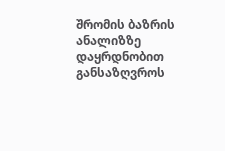შრომის ბაზრის ანალიზზე დაყრდნობით განსაზღვროს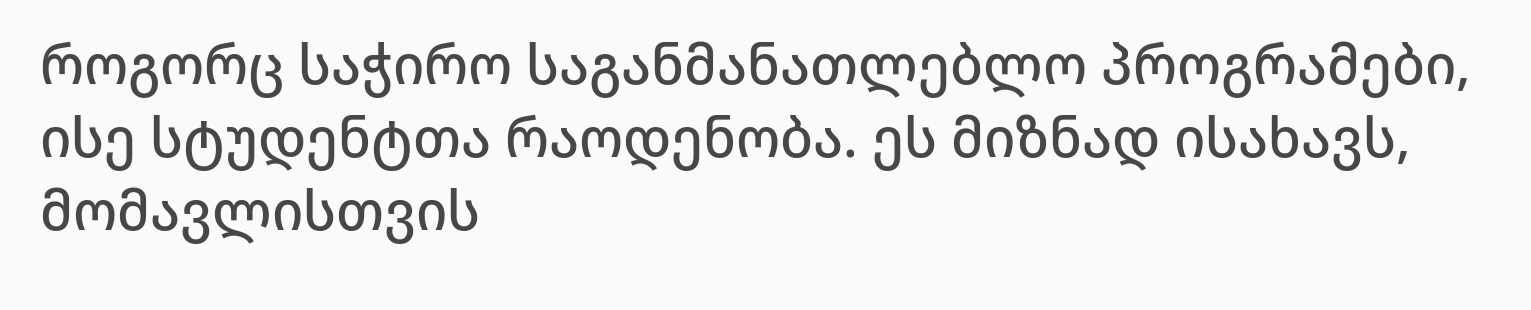როგორც საჭირო საგანმანათლებლო პროგრამები, ისე სტუდენტთა რაოდენობა. ეს მიზნად ისახავს, მომავლისთვის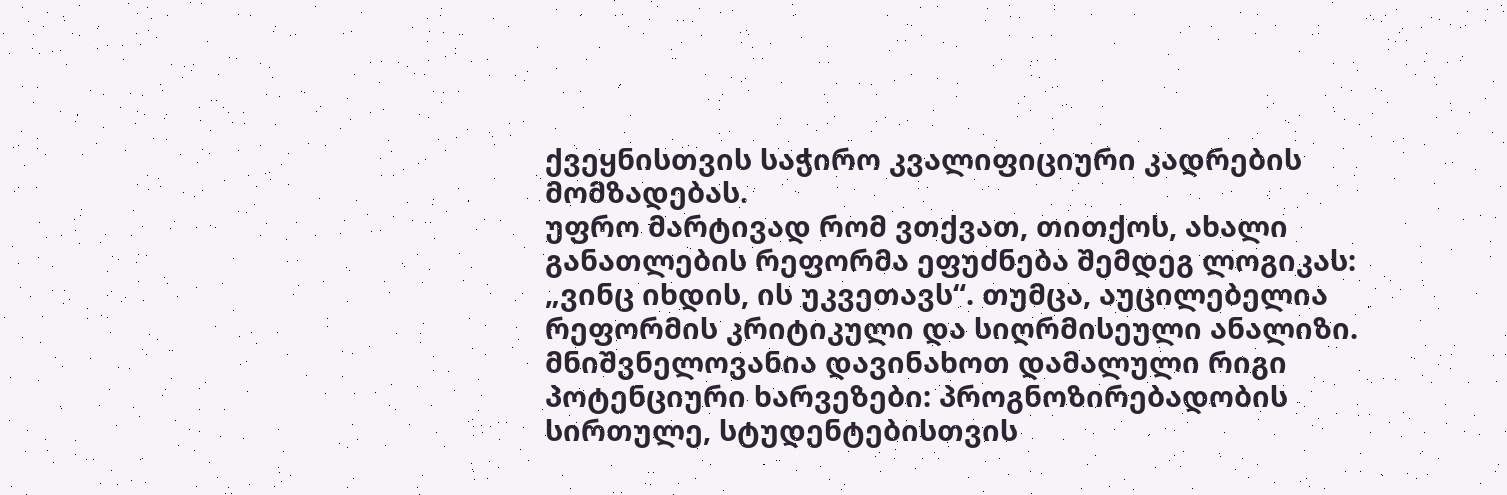ქვეყნისთვის საჭირო კვალიფიციური კადრების მომზადებას.
უფრო მარტივად რომ ვთქვათ, თითქოს, ახალი განათლების რეფორმა ეფუძნება შემდეგ ლოგიკას: „ვინც იხდის, ის უკვეთავს“. თუმცა, აუცილებელია რეფორმის კრიტიკული და სიღრმისეული ანალიზი. მნიშვნელოვანია დავინახოთ დამალული რიგი პოტენციური ხარვეზები: პროგნოზირებადობის სირთულე, სტუდენტებისთვის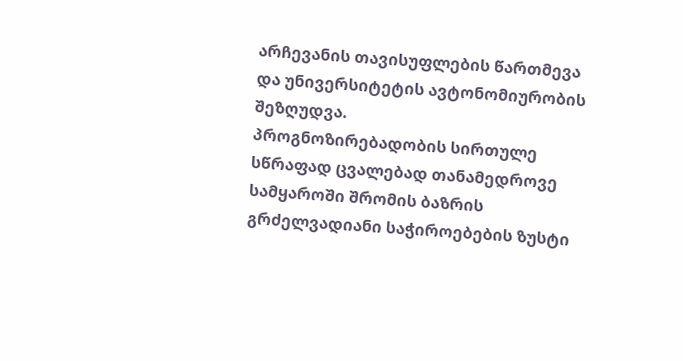არჩევანის თავისუფლების წართმევა და უნივერსიტეტის ავტონომიურობის შეზღუდვა.
პროგნოზირებადობის სირთულე
სწრაფად ცვალებად თანამედროვე სამყაროში შრომის ბაზრის გრძელვადიანი საჭიროებების ზუსტი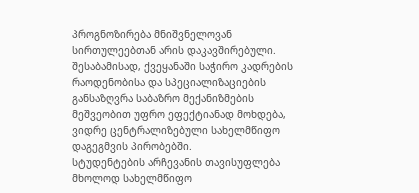პროგნოზირება მნიშვნელოვან სირთულეებთან არის დაკავშირებული. შესაბამისად, ქვეყანაში საჭირო კადრების რაოდენობისა და სპეციალიზაციების განსაზღვრა საბაზრო მექანიზმების მეშვეობით უფრო ეფექტიანად მოხდება, ვიდრე ცენტრალიზებული სახელმწიფო დაგეგმვის პირობებში.
სტუდენტების არჩევანის თავისუფლება
მხოლოდ სახელმწიფო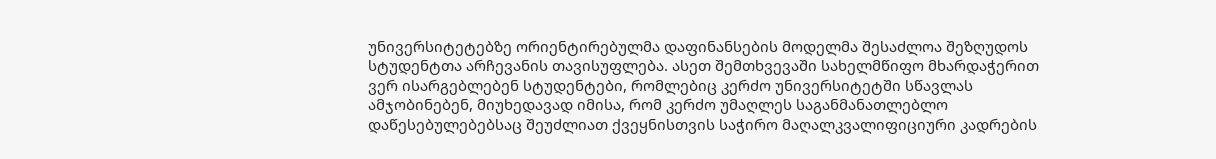უნივერსიტეტებზე ორიენტირებულმა დაფინანსების მოდელმა შესაძლოა შეზღუდოს სტუდენტთა არჩევანის თავისუფლება. ასეთ შემთხვევაში სახელმწიფო მხარდაჭერით ვერ ისარგებლებენ სტუდენტები, რომლებიც კერძო უნივერსიტეტში სწავლას ამჯობინებენ, მიუხედავად იმისა, რომ კერძო უმაღლეს საგანმანათლებლო დაწესებულებებსაც შეუძლიათ ქვეყნისთვის საჭირო მაღალკვალიფიციური კადრების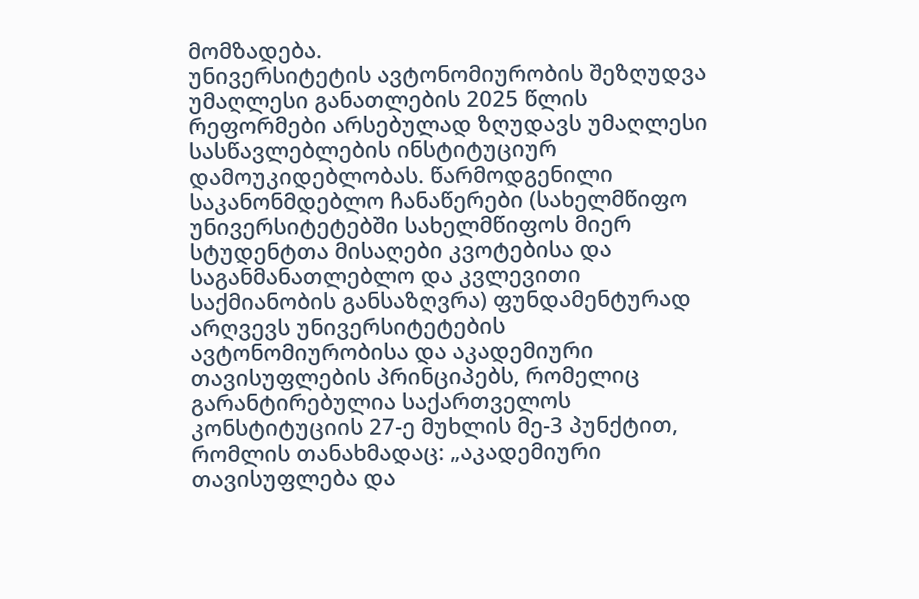მომზადება.
უნივერსიტეტის ავტონომიურობის შეზღუდვა
უმაღლესი განათლების 2025 წლის რეფორმები არსებულად ზღუდავს უმაღლესი სასწავლებლების ინსტიტუციურ დამოუკიდებლობას. წარმოდგენილი საკანონმდებლო ჩანაწერები (სახელმწიფო უნივერსიტეტებში სახელმწიფოს მიერ სტუდენტთა მისაღები კვოტებისა და საგანმანათლებლო და კვლევითი საქმიანობის განსაზღვრა) ფუნდამენტურად არღვევს უნივერსიტეტების ავტონომიურობისა და აკადემიური თავისუფლების პრინციპებს, რომელიც გარანტირებულია საქართველოს კონსტიტუციის 27-ე მუხლის მე-3 პუნქტით, რომლის თანახმადაც: „აკადემიური თავისუფლება და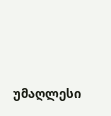უმაღლესი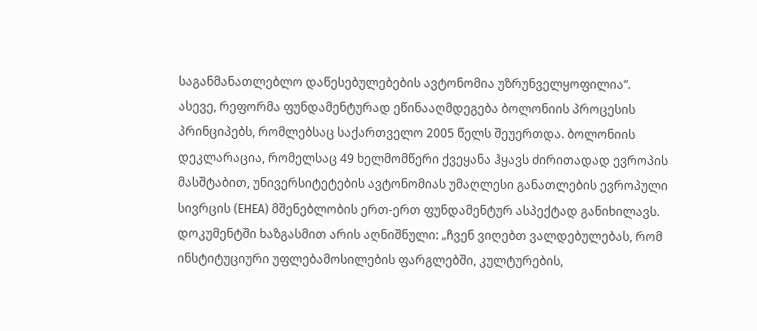საგანმანათლებლო დაწესებულებების ავტონომია უზრუნველყოფილია“.
ასევე, რეფორმა ფუნდამენტურად ეწინააღმდეგება ბოლონიის პროცესის პრინციპებს, რომლებსაც საქართველო 2005 წელს შეუერთდა. ბოლონიის დეკლარაცია, რომელსაც 49 ხელმომწერი ქვეყანა ჰყავს ძირითადად ევროპის მასშტაბით, უნივერსიტეტების ავტონომიას უმაღლესი განათლების ევროპული სივრცის (EHEA) მშენებლობის ერთ-ერთ ფუნდამენტურ ასპექტად განიხილავს.
დოკუმენტში ხაზგასმით არის აღნიშნული: „ჩვენ ვიღებთ ვალდებულებას, რომ ინსტიტუციური უფლებამოსილების ფარგლებში, კულტურების,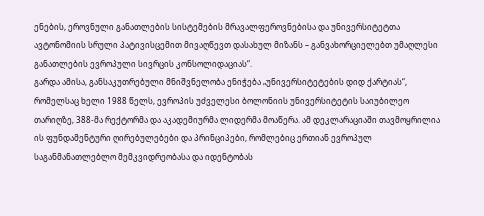ენების, ეროვნული განათლების სისტემების მრავალფეროვნებისა და უნივერსიტეტთა ავტონომიის სრული პატივისცემით მივაღწევთ დასახულ მიზანს – განვახორციელებთ უმაღლესი განათლების ევროპული სივრცის კონსოლიდაციას“.
გარდა ამისა, განსაკუთრებული მნიშვნელობა ენიჭება „უნივერსიტეტების დიდ ქარტიას“, რომელსაც ხელი 1988 წელს, ევროპის უძველესი ბოლონიის უნივერსიტეტის საიუბილეო თარიღზე, 388-მა რექტორმა და აკადემიურმა ლიდერმა მოაწერა. ამ დეკლარაციაში თავმოყრილია ის ფუნდამენტური ღირებულებები და პრინციპები, რომლებიც ერთიან ევროპულ საგანმანათლებლო მემკვიდრეობასა და იდენტობას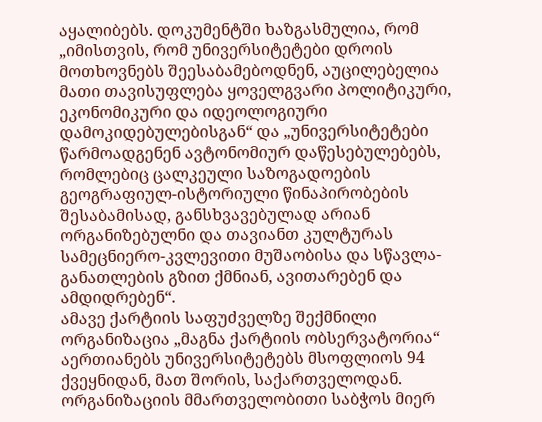აყალიბებს. დოკუმენტში ხაზგასმულია, რომ „იმისთვის, რომ უნივერსიტეტები დროის მოთხოვნებს შეესაბამებოდნენ, აუცილებელია მათი თავისუფლება ყოველგვარი პოლიტიკური, ეკონომიკური და იდეოლოგიური დამოკიდებულებისგან“ და „უნივერსიტეტები წარმოადგენენ ავტონომიურ დაწესებულებებს, რომლებიც ცალკეული საზოგადოების გეოგრაფიულ-ისტორიული წინაპირობების შესაბამისად, განსხვავებულად არიან ორგანიზებულნი და თავიანთ კულტურას სამეცნიერო-კვლევითი მუშაობისა და სწავლა-განათლების გზით ქმნიან, ავითარებენ და ამდიდრებენ“.
ამავე ქარტიის საფუძველზე შექმნილი ორგანიზაცია „მაგნა ქარტიის ობსერვატორია“ აერთიანებს უნივერსიტეტებს მსოფლიოს 94 ქვეყნიდან, მათ შორის, საქართველოდან. ორგანიზაციის მმართველობითი საბჭოს მიერ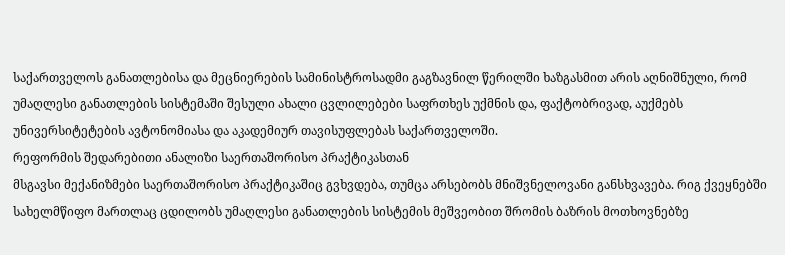საქართველოს განათლებისა და მეცნიერების სამინისტროსადმი გაგზავნილ წერილში ხაზგასმით არის აღნიშნული, რომ უმაღლესი განათლების სისტემაში შესული ახალი ცვლილებები საფრთხეს უქმნის და, ფაქტობრივად, აუქმებს უნივერსიტეტების ავტონომიასა და აკადემიურ თავისუფლებას საქართველოში.
რეფორმის შედარებითი ანალიზი საერთაშორისო პრაქტიკასთან
მსგავსი მექანიზმები საერთაშორისო პრაქტიკაშიც გვხვდება, თუმცა არსებობს მნიშვნელოვანი განსხვავება. რიგ ქვეყნებში სახელმწიფო მართლაც ცდილობს უმაღლესი განათლების სისტემის მეშვეობით შრომის ბაზრის მოთხოვნებზე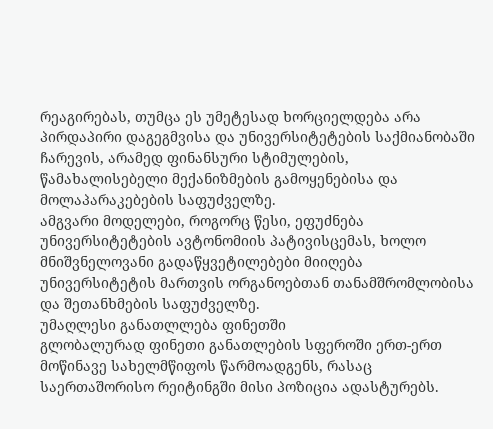რეაგირებას, თუმცა ეს უმეტესად ხორციელდება არა პირდაპირი დაგეგმვისა და უნივერსიტეტების საქმიანობაში ჩარევის, არამედ ფინანსური სტიმულების, წამახალისებელი მექანიზმების გამოყენებისა და მოლაპარაკებების საფუძველზე.
ამგვარი მოდელები, როგორც წესი, ეფუძნება უნივერსიტეტების ავტონომიის პატივისცემას, ხოლო მნიშვნელოვანი გადაწყვეტილებები მიიღება უნივერსიტეტის მართვის ორგანოებთან თანამშრომლობისა და შეთანხმების საფუძველზე.
უმაღლესი განათლლება ფინეთში
გლობალურად ფინეთი განათლების სფეროში ერთ-ერთ მოწინავე სახელმწიფოს წარმოადგენს, რასაც საერთაშორისო რეიტინგში მისი პოზიცია ადასტურებს.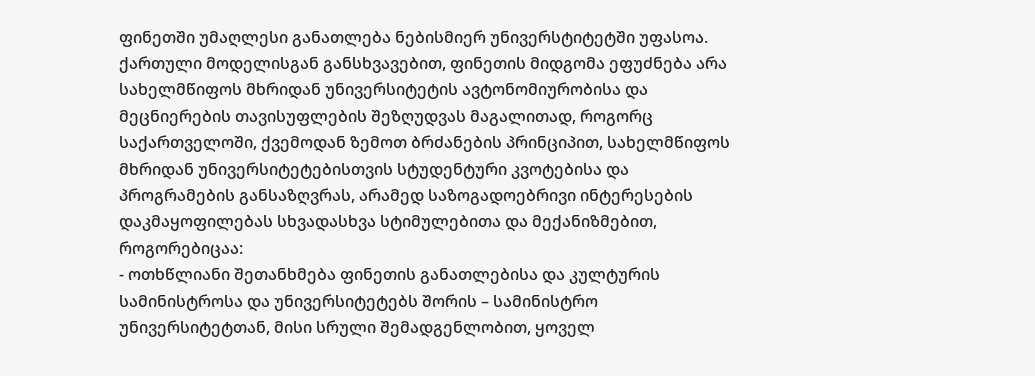ფინეთში უმაღლესი განათლება ნებისმიერ უნივერსტიტეტში უფასოა. ქართული მოდელისგან განსხვავებით, ფინეთის მიდგომა ეფუძნება არა სახელმწიფოს მხრიდან უნივერსიტეტის ავტონომიურობისა და მეცნიერების თავისუფლების შეზღუდვას მაგალითად, როგორც საქართველოში, ქვემოდან ზემოთ ბრძანების პრინციპით, სახელმწიფოს მხრიდან უნივერსიტეტებისთვის სტუდენტური კვოტებისა და პროგრამების განსაზღვრას, არამედ საზოგადოებრივი ინტერესების დაკმაყოფილებას სხვადასხვა სტიმულებითა და მექანიზმებით, როგორებიცაა:
- ოთხწლიანი შეთანხმება ფინეთის განათლებისა და კულტურის სამინისტროსა და უნივერსიტეტებს შორის – სამინისტრო უნივერსიტეტთან, მისი სრული შემადგენლობით, ყოველ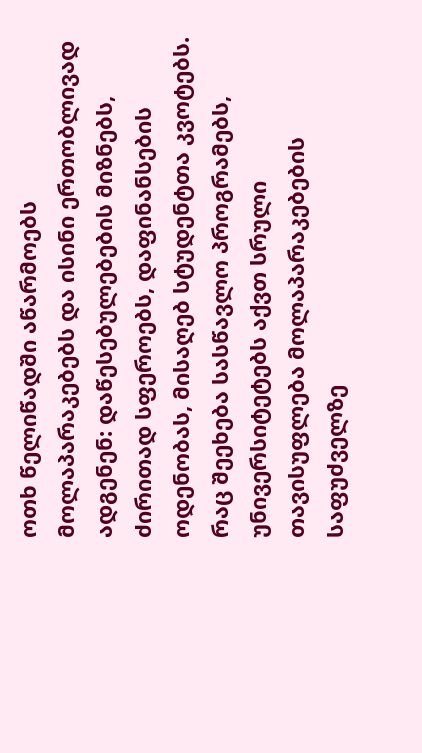ოთხ წელიწადში აწარმოებს მოლაპარაკებებს და ისინი ერთობლივად ადგენენ: დაწესებულებების მიზნებს, ძირითად სფეროებს, დაფინანსების ოდენობას, მისაღებ სტუდენტთა კვოტებს. რაც შეეხება სასწავლო პროგრამებს, უნივერსიტეტებს აქვთ სრული თავისუფლება მოლაპარაკებების საფუძველზე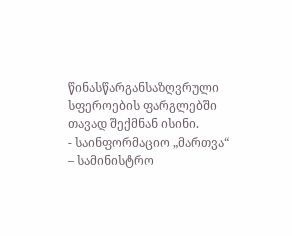წინასწარგანსაზღვრული სფეროების ფარგლებში თავად შექმნან ისინი.
- საინფორმაციო „მართვა“ – სამინისტრო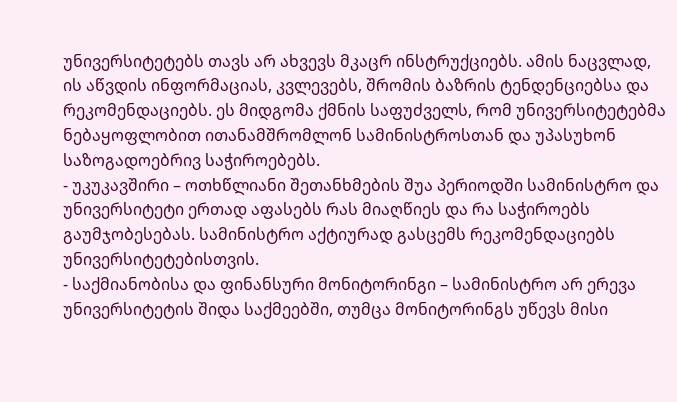უნივერსიტეტებს თავს არ ახვევს მკაცრ ინსტრუქციებს. ამის ნაცვლად, ის აწვდის ინფორმაციას, კვლევებს, შრომის ბაზრის ტენდენციებსა და რეკომენდაციებს. ეს მიდგომა ქმნის საფუძველს, რომ უნივერსიტეტებმა ნებაყოფლობით ითანამშრომლონ სამინისტროსთან და უპასუხონ საზოგადოებრივ საჭიროებებს.
- უკუკავშირი – ოთხწლიანი შეთანხმების შუა პერიოდში სამინისტრო და უნივერსიტეტი ერთად აფასებს რას მიაღწიეს და რა საჭიროებს გაუმჯობესებას. სამინისტრო აქტიურად გასცემს რეკომენდაციებს უნივერსიტეტებისთვის.
- საქმიანობისა და ფინანსური მონიტორინგი – სამინისტრო არ ერევა უნივერსიტეტის შიდა საქმეებში, თუმცა მონიტორინგს უწევს მისი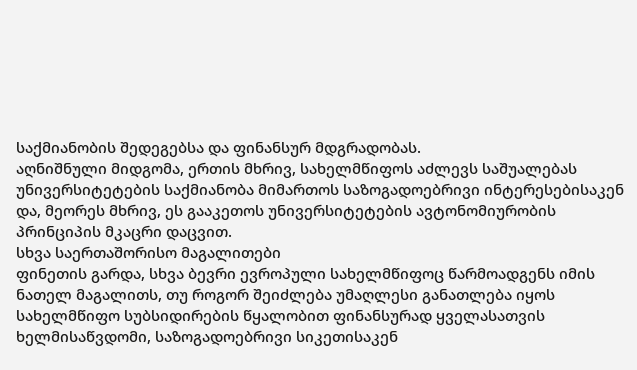საქმიანობის შედეგებსა და ფინანსურ მდგრადობას.
აღნიშნული მიდგომა, ერთის მხრივ, სახელმწიფოს აძლევს საშუალებას უნივერსიტეტების საქმიანობა მიმართოს საზოგადოებრივი ინტერესებისაკენ და, მეორეს მხრივ, ეს გააკეთოს უნივერსიტეტების ავტონომიურობის პრინციპის მკაცრი დაცვით.
სხვა საერთაშორისო მაგალითები
ფინეთის გარდა, სხვა ბევრი ევროპული სახელმწიფოც წარმოადგენს იმის ნათელ მაგალითს, თუ როგორ შეიძლება უმაღლესი განათლება იყოს სახელმწიფო სუბსიდირების წყალობით ფინანსურად ყველასათვის ხელმისაწვდომი, საზოგადოებრივი სიკეთისაკენ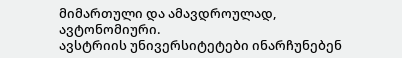მიმართული და ამავდროულად, ავტონომიური.
ავსტრიის უნივერსიტეტები ინარჩუნებენ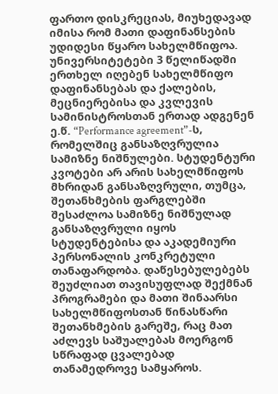ფართო დისკრეციას, მიუხედავად იმისა რომ მათი დაფინანსების უდიდესი წყარო სახელმწიფოა. უნივერსიტეტები 3 წელიწადში ერთხელ იღებენ სახელმწიფო დაფინანსებას და ქალების, მეცნიერებისა და კვლევის სამინისტროსთან ერთად ადგენენ ე.წ. “Performance agreement”-ს, რომელშიც განსაზღვრულია სამიზნე ნიშნულები. სტუდენტური კვოტები არ არის სახელმწიფოს მხრიდან განსაზღვრული, თუმცა, შეთანხმების ფარგლებში შესაძლოა სამიზნე ნიშნულად განსაზღვრული იყოს სტუდენტებისა და აკადემიური პერსონალის კონკრეტული თანაფარდობა. დაწესებულებებს შეუძლიათ თავისუფლად შექმნან პროგრამები და მათი შინაარსი სახელმწიფოსთან წინასწარი შეთანხმების გარეშე, რაც მათ აძლევს საშუალებას მოერგონ სწრაფად ცვალებად თანამედროვე სამყაროს.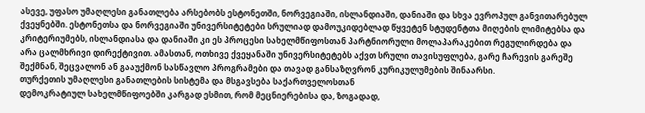ასევე, უფასო უმაღლესი განათლება არსებობს ესტონეთში, ნორვეგიაში, ისლანდიაში, დანიაში და სხვა ევროპულ განვითარებულ ქვეყნებში. ესტონეთსა და ნორვეგიაში უნივერსიტეტები სრულიად დამოუკიდებლად წყვეტენ სტუდენტთა მიღების ლიმიტებსა და კრიტერიუმებს, ისლანდიასა და დანიაში კი ეს პროცესი სახელმწიფოსთან პარტნიორული მოლაპარაკებით რეგულირდება და არა ცალმხრივი დირექტივით. ამასთან, ოთხივე ქვეყანაში უნივერსიტეტებს აქვთ სრული თავისუფლება, გარე ჩარევის გარეშე შექმნან, შეცვალონ ან გააუქმონ სასწავლო პროგრამები და თავად განსაზღვრონ კურიკულუმების შინაარსი.
თურქეთის უმაღლესი განათლების სისტემა და მსგავსება საქართველოსთან
დემოკრატიულ სახელმწიფოებში კარგად ესმით, რომ მეცნიერებისა და, ზოგადად,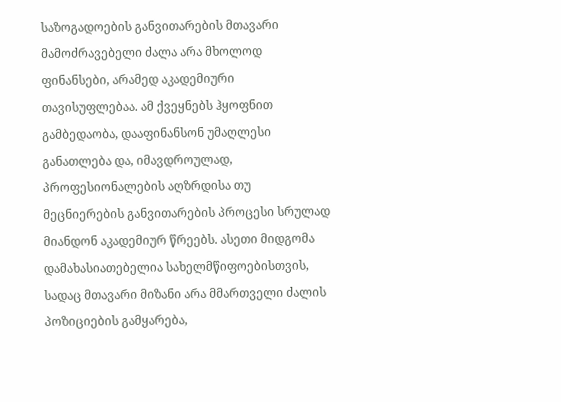საზოგადოების განვითარების მთავარი მამოძრავებელი ძალა არა მხოლოდ ფინანსები, არამედ აკადემიური თავისუფლებაა. ამ ქვეყნებს ჰყოფნით გამბედაობა, დააფინანსონ უმაღლესი განათლება და, იმავდროულად, პროფესიონალების აღზრდისა თუ მეცნიერების განვითარების პროცესი სრულად მიანდონ აკადემიურ წრეებს. ასეთი მიდგომა დამახასიათებელია სახელმწიფოებისთვის, სადაც მთავარი მიზანი არა მმართველი ძალის პოზიციების გამყარება,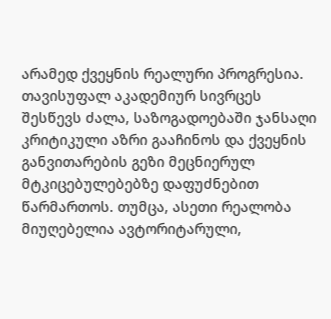არამედ ქვეყნის რეალური პროგრესია.
თავისუფალ აკადემიურ სივრცეს შესწევს ძალა, საზოგადოებაში ჯანსაღი კრიტიკული აზრი გააჩინოს და ქვეყნის განვითარების გეზი მეცნიერულ მტკიცებულებებზე დაფუძნებით წარმართოს. თუმცა, ასეთი რეალობა მიუღებელია ავტორიტარული,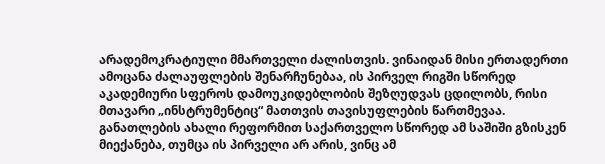არადემოკრატიული მმართველი ძალისთვის. ვინაიდან მისი ერთადერთი ამოცანა ძალაუფლების შენარჩუნებაა, ის პირველ რიგში სწორედ აკადემიური სფეროს დამოუკიდებლობის შეზღუდვას ცდილობს, რისი მთავარი „ინსტრუმენტიც“ მათთვის თავისუფლების წართმევაა.
განათლების ახალი რეფორმით საქართველო სწორედ ამ საშიში გზისკენ მიექანება, თუმცა ის პირველი არ არის, ვინც ამ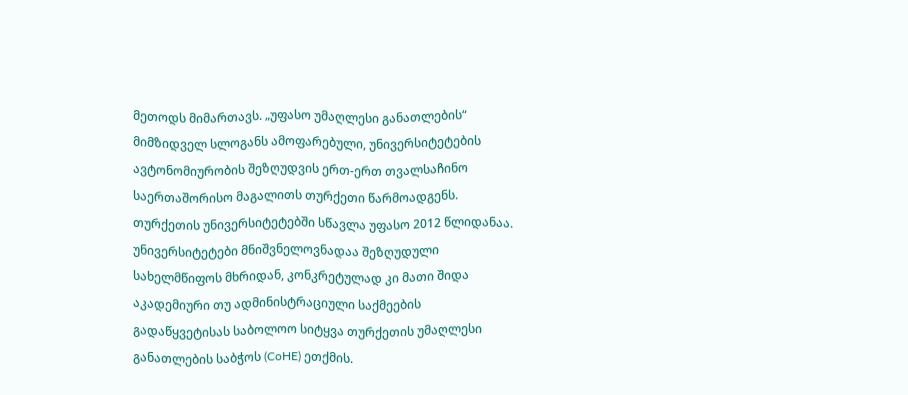მეთოდს მიმართავს. „უფასო უმაღლესი განათლების“ მიმზიდველ სლოგანს ამოფარებული, უნივერსიტეტების ავტონომიურობის შეზღუდვის ერთ-ერთ თვალსაჩინო საერთაშორისო მაგალითს თურქეთი წარმოადგენს.
თურქეთის უნივერსიტეტებში სწავლა უფასო 2012 წლიდანაა. უნივერსიტეტები მნიშვნელოვნადაა შეზღუდული სახელმწიფოს მხრიდან, კონკრეტულად კი მათი შიდა აკადემიური თუ ადმინისტრაციული საქმეების გადაწყვეტისას საბოლოო სიტყვა თურქეთის უმაღლესი განათლების საბჭოს (CoHE) ეთქმის.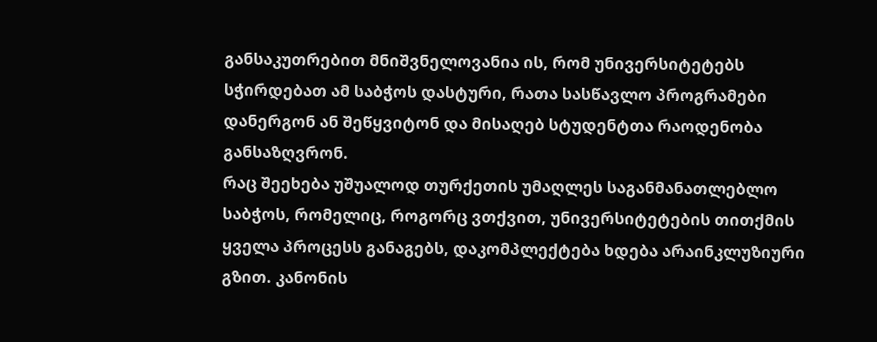განსაკუთრებით მნიშვნელოვანია ის, რომ უნივერსიტეტებს სჭირდებათ ამ საბჭოს დასტური, რათა სასწავლო პროგრამები დანერგონ ან შეწყვიტონ და მისაღებ სტუდენტთა რაოდენობა განსაზღვრონ.
რაც შეეხება უშუალოდ თურქეთის უმაღლეს საგანმანათლებლო საბჭოს, რომელიც, როგორც ვთქვით, უნივერსიტეტების თითქმის ყველა პროცესს განაგებს, დაკომპლექტება ხდება არაინკლუზიური გზით. კანონის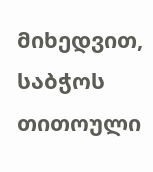მიხედვით, საბჭოს თითოული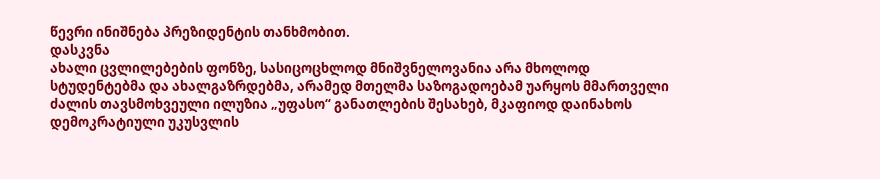წევრი ინიშნება პრეზიდენტის თანხმობით.
დასკვნა
ახალი ცვლილებების ფონზე, სასიცოცხლოდ მნიშვნელოვანია არა მხოლოდ სტუდენტებმა და ახალგაზრდებმა, არამედ მთელმა საზოგადოებამ უარყოს მმართველი ძალის თავსმოხვეული ილუზია „უფასო“ განათლების შესახებ, მკაფიოდ დაინახოს დემოკრატიული უკუსვლის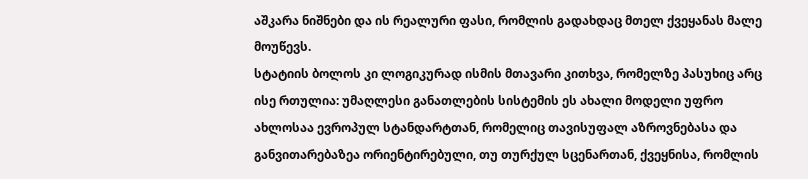აშკარა ნიშნები და ის რეალური ფასი, რომლის გადახდაც მთელ ქვეყანას მალე მოუწევს.
სტატიის ბოლოს კი ლოგიკურად ისმის მთავარი კითხვა, რომელზე პასუხიც არც ისე რთულია: უმაღლესი განათლების სისტემის ეს ახალი მოდელი უფრო ახლოსაა ევროპულ სტანდარტთან, რომელიც თავისუფალ აზროვნებასა და განვითარებაზეა ორიენტირებული, თუ თურქულ სცენართან, ქვეყნისა, რომლის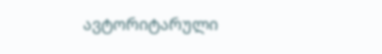ავტორიტარული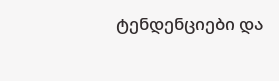ტენდენციები და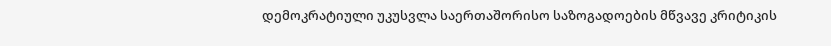დემოკრატიული უკუსვლა საერთაშორისო საზოგადოების მწვავე კრიტიკის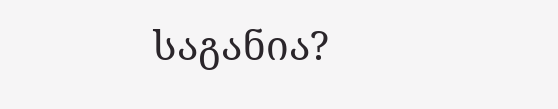საგანია?